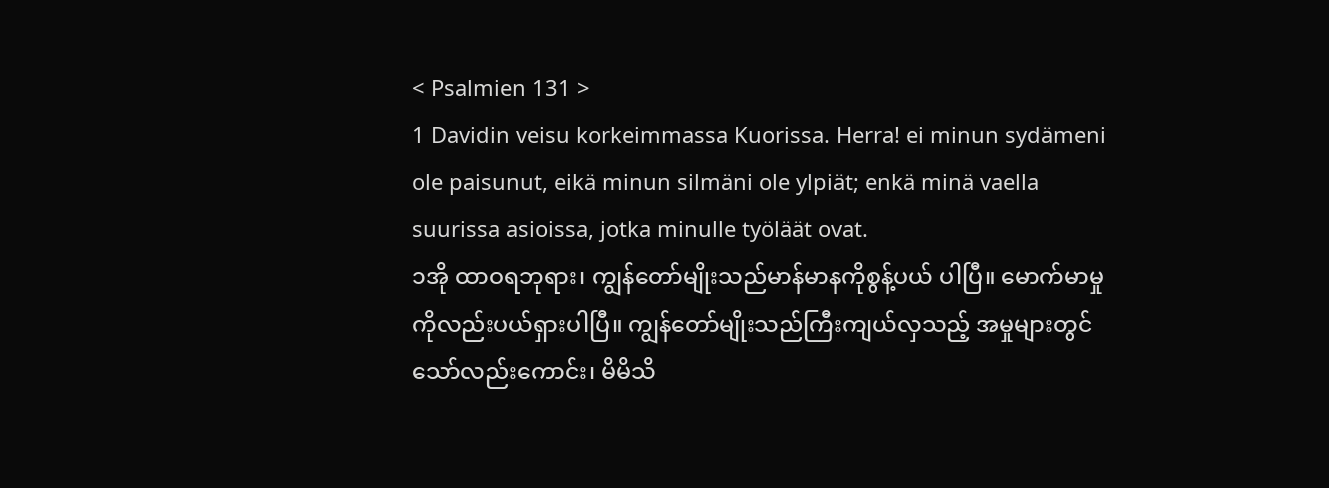< Psalmien 131 >
1 Davidin veisu korkeimmassa Kuorissa. Herra! ei minun sydämeni ole paisunut, eikä minun silmäni ole ylpiät; enkä minä vaella suurissa asioissa, jotka minulle työläät ovat.
၁အို ထာဝရဘုရား၊ ကျွန်တော်မျိုးသည်မာန်မာနကိုစွန့်ပယ် ပါပြီ။ မောက်မာမှုကိုလည်းပယ်ရှားပါပြီ။ ကျွန်တော်မျိုးသည်ကြီးကျယ်လှသည့် အမှုများတွင်သော်လည်းကောင်း၊ မိမိသိ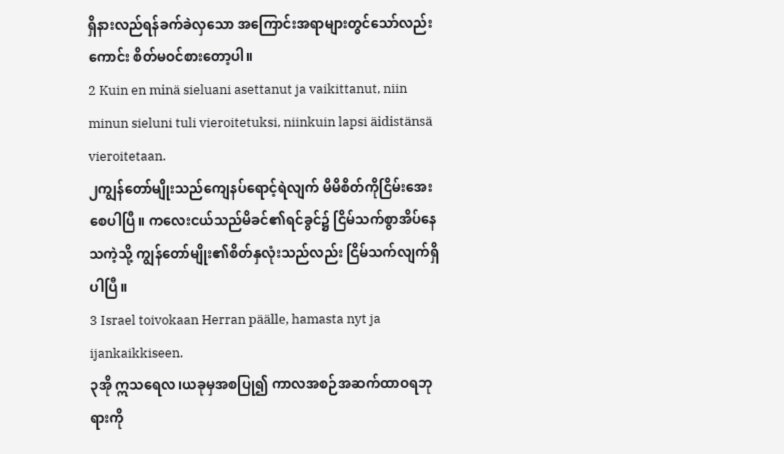ရှိနားလည်ရန်ခက်ခဲလှသော အကြောင်းအရာများတွင်သော်လည်းကောင်း စိတ်မဝင်စားတော့ပါ။
2 Kuin en minä sieluani asettanut ja vaikittanut, niin minun sieluni tuli vieroitetuksi, niinkuin lapsi äidistänsä vieroitetaan.
၂ကျွန်တော်မျိုးသည်ကျေနပ်ရောင့်ရဲလျက် မိမိစိတ်ကိုငြိမ်းအေးစေပါပြီ။ ကလေးငယ်သည်မိခင်၏ရင်ခွင်၌ ငြိမ်သက်စွာအိပ်နေသကဲ့သို့ ကျွန်တော်မျိုး၏စိတ်နှလုံးသည်လည်း ငြိမ်သက်လျက်ရှိပါပြီ။
3 Israel toivokaan Herran päälle, hamasta nyt ja ijankaikkiseen.
၃အို ဣသရေလ၊ယခုမှအစပြု၍ ကာလအစဉ်အဆက်ထာဝရဘုရားကို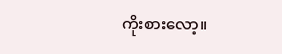ကိုးစားလော့။